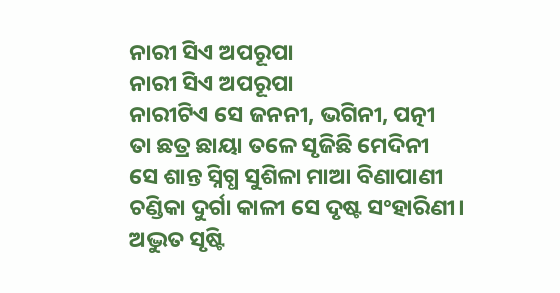ନାରୀ ସିଏ ଅପରୂପା
ନାରୀ ସିଏ ଅପରୂପା
ନାରୀଟିଏ ସେ ଜନନୀ, ଭଗିନୀ, ପତ୍ନୀ
ତା ଛତ୍ର ଛାୟା ତଳେ ସୃଜିଛି ମେଦିନୀ
ସେ ଶାନ୍ତ ସ୍ନିଗ୍ଧ ସୁଶିଳା ମାଆ ବିଣାପାଣୀ
ଚଣ୍ଡିକା ଦୁର୍ଗା କାଳୀ ସେ ଦୃଷ୍ଟ ସଂହାରିଣୀ।
ଅଦ୍ଭୁତ ସୃଷ୍ଟି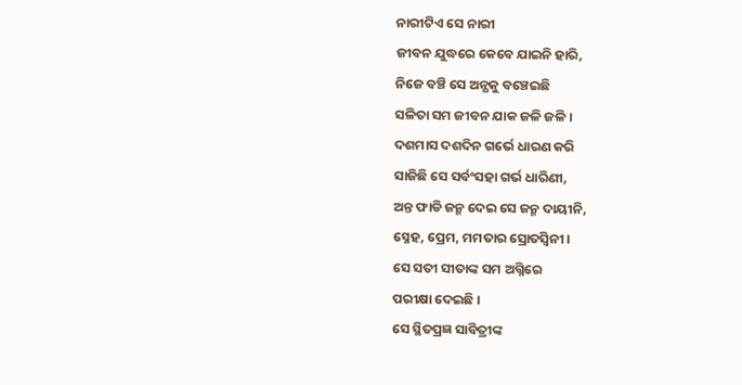ନାରୀଟିଏ ସେ ନାରୀ
ଜୀବନ ଯୁଦ୍ଧରେ କେବେ ଯାଇନି ହାରି,
ନିଜେ ବଞ୍ଚି ସେ ଅନ୍ଯକୁ ବଞ୍ଚେଇଛି
ସଳିତା ସମ ଜୀବନ ଯାକ ଜଳି ଜଳି ।
ଦଶମାସ ଦଶଦିନ ଗର୍ଭେ ଧାରଣ କରି
ସାଜିଛି ସେ ସର୍ବଂସହା ଗର୍ଭ ଧାରିଣୀ,
ଅନ୍ତ ଫାଡି ଜନ୍ମ ଦେଇ ସେ ଜନ୍ମ ଦାୟୀନି,
ସ୍ନେହ, ପ୍ରେମ, ମମତାର ସ୍ରୋତସ୍ବିନୀ।
ସେ ସତୀ ସୀତାଙ୍କ ସମ ଅଗ୍ନିରେ
ପରୀକ୍ଷା ଦେଇଛି ।
ସେ ସ୍ଥିତପ୍ରଜ୍ଞ ସାବିତ୍ରୀଙ୍କ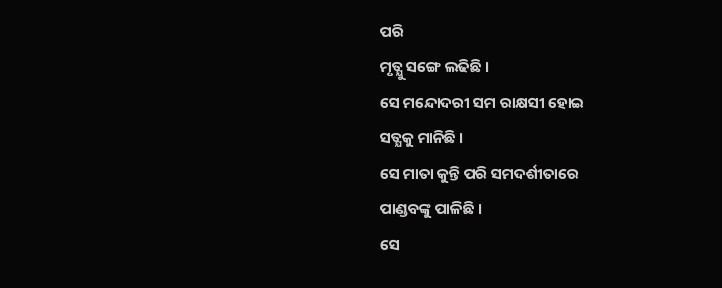ପରି
ମୃତ୍ଯୁ ସଙ୍ଗେ ଲଢିଛି ।
ସେ ମନ୍ଦୋଦରୀ ସମ ରାକ୍ଷସୀ ହୋଇ
ସତ୍ଯକୁ ମାନିଛି ।
ସେ ମାତା କୁନ୍ତି ପରି ସମଦର୍ଶୀତାରେ
ପାଣ୍ଡବଙ୍କୁ ପାଳିଛି ।
ସେ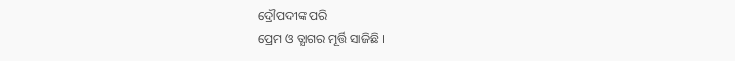ଦ୍ରୌପଦୀଙ୍କ ପରି
ପ୍ରେମ ଓ ତ୍ଯାଗର ମୂର୍ତ୍ତି ସାଜିଛି ।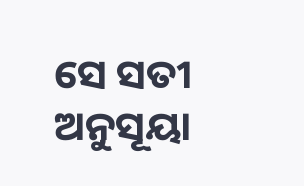ସେ ସତୀ ଅନୁସୂୟା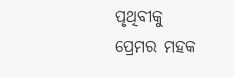ପୃଥିବୀକୁ
ପ୍ରେମର ମହକ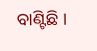ବାଣ୍ଟିଛି ।